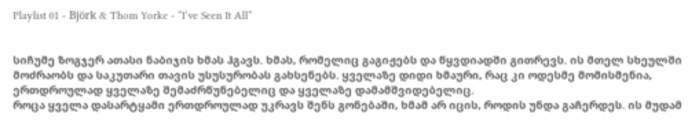Playlist 01 - Björk & Thom Yorke - “I’ve Seen It All”


სიჩუმე ზოგჯერ ათასი ნაბიჯის ხმას ჰგავს. ხმას, რომელიც გაგიჟებს და წყვდიადში გითრევს. ის მთელ სხეულში მოძრაობს და საკუთარი თავის უსუსურობას გახსენებს. ყველაზე დიდი ხმაური, რაც კი ოდესმე მომისმენია, ერთდროულად ყველაზე შემაძრწუნებელიც და ყველაზე დამამშვიდებელიც.
როცა ყველა დასარტყამი ერთდროულად უკრავს შენს გონებაში, ხმამ არ იცის, როდის უნდა გაჩერდეს. ის მუდამ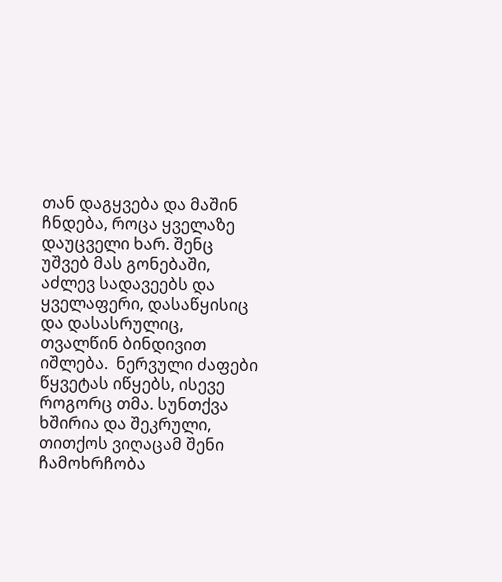თან დაგყვება და მაშინ ჩნდება, როცა ყველაზე დაუცველი ხარ. შენც უშვებ მას გონებაში, აძლევ სადავეებს და ყველაფერი, დასაწყისიც და დასასრულიც,  თვალწინ ბინდივით იშლება.  ნერვული ძაფები წყვეტას იწყებს, ისევე როგორც თმა. სუნთქვა ხშირია და შეკრული, თითქოს ვიღაცამ შენი ჩამოხრჩობა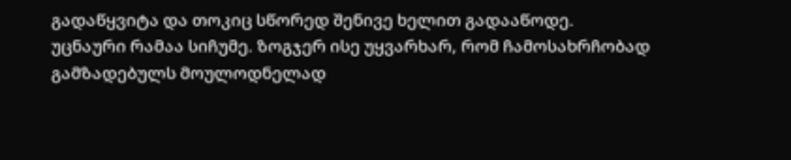გადაწყვიტა და თოკიც სწორედ შენივე ხელით გადააწოდე.
უცნაური რამაა სიჩუმე. ზოგჯერ ისე უყვარხარ, რომ ჩამოსახრჩობად გამზადებულს მოულოდნელად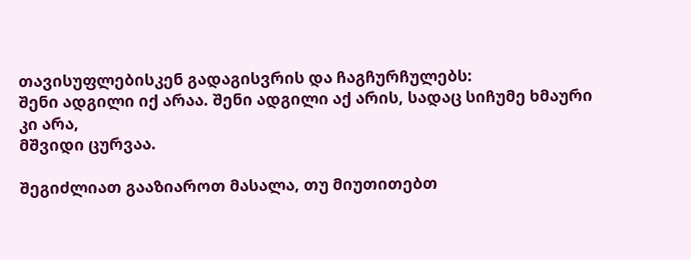თავისუფლებისკენ გადაგისვრის და ჩაგჩურჩულებს:
შენი ადგილი იქ არაა. შენი ადგილი აქ არის, სადაც სიჩუმე ხმაური კი არა,
მშვიდი ცურვაა.

შეგიძლიათ გააზიაროთ მასალა, თუ მიუთითებთ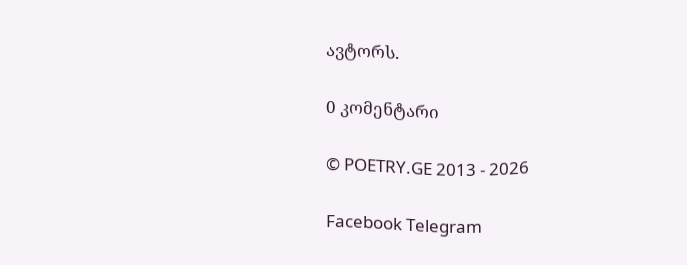ავტორს.

0 კომენტარი

© POETRY.GE 2013 - 2026

Facebook Telegram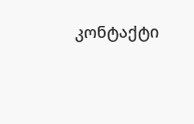კონტაქტი